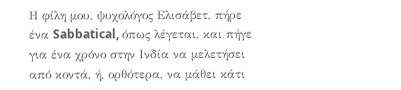Η φίλη μου, ψυχολόγος Ελισάβετ, πήρε ένα Sabbatical, όπως λέγεται, και πήγε για ένα χρόνο στην Ινδία να μελετήσει από κοντά, ή, ορθότερα, να μάθει κάτι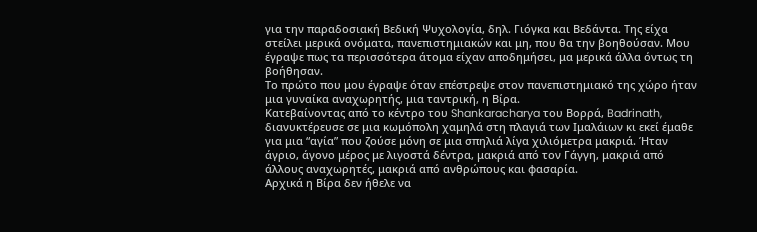για την παραδοσιακή Βεδική Ψυχολογία, δηλ. Γιόγκα και Βεδάντα. Της είχα στείλει μερικά ονόματα, πανεπιστημιακών και μη, που θα την βοηθούσαν. Μου έγραψε πως τα περισσότερα άτομα είχαν αποδημήσει, μα μερικά άλλα όντως τη βοήθησαν.
Το πρώτο που μου έγραψε όταν επέστρεψε στον πανεπιστημιακό της χώρο ήταν μια γυναίκα αναχωρητής, μια ταντρική, η Βίρα.
Κατεβαίνοντας από το κέντρο του Shankaracharya του Βορρά, Badrinath, διανυκτέρευσε σε μια κωμόπολη χαμηλά στη πλαγιά των Ιμαλάιων κι εκεί έμαθε για μια “αγία” που ζούσε μόνη σε μια σπηλιά λίγα χιλιόμετρα μακριά. Ήταν άγριο, άγονο μέρος με λιγοστά δέντρα, μακριά από τον Γάγγη, μακριά από άλλους αναχωρητές, μακριά από ανθρώπους και φασαρία.
Αρχικά η Βίρα δεν ήθελε να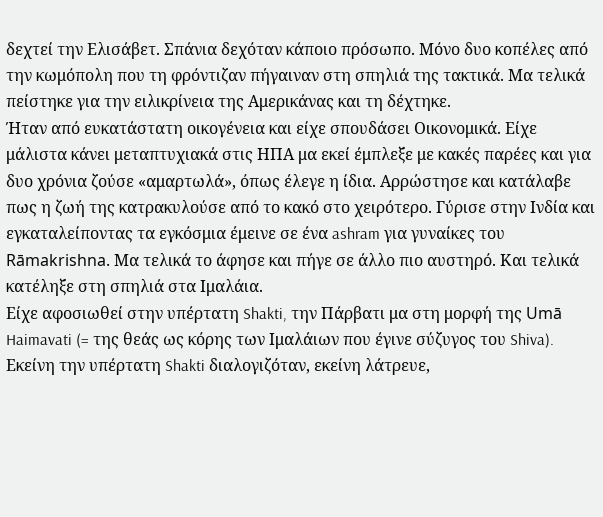δεχτεί την Ελισάβετ. Σπάνια δεχόταν κάποιο πρόσωπο. Μόνο δυο κοπέλες από την κωμόπολη που τη φρόντιζαν πήγαιναν στη σπηλιά της τακτικά. Μα τελικά πείστηκε για την ειλικρίνεια της Αμερικάνας και τη δέχτηκε.
Ήταν από ευκατάστατη οικογένεια και είχε σπουδάσει Οικονομικά. Είχε μάλιστα κάνει μεταπτυχιακά στις ΗΠΑ μα εκεί έμπλεξε με κακές παρέες και για δυο χρόνια ζούσε «αμαρτωλά», όπως έλεγε η ίδια. Αρρώστησε και κατάλαβε πως η ζωή της κατρακυλούσε από το κακό στο χειρότερο. Γύρισε στην Ινδία και εγκαταλείποντας τα εγκόσμια έμεινε σε ένα ashram για γυναίκες του Rāmakrishna. Μα τελικά το άφησε και πήγε σε άλλο πιο αυστηρό. Και τελικά κατέληξε στη σπηλιά στα Ιμαλάια.
Είχε αφοσιωθεί στην υπέρτατη Shakti, την Πάρβατι μα στη μορφή της Umā Haimavati (= της θεάς ως κόρης των Ιμαλάιων που έγινε σύζυγος του Shiva). Εκείνη την υπέρτατη Shakti διαλογιζόταν, εκείνη λάτρευε,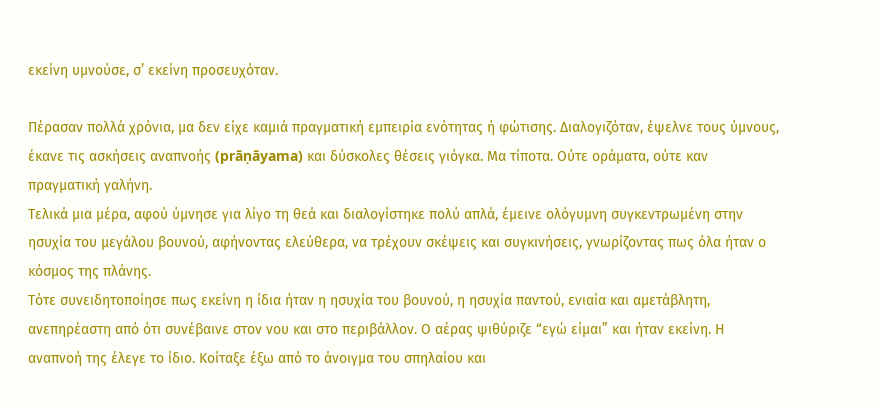εκείνη υμνούσε, σ’ εκείνη προσευχόταν.

Πέρασαν πολλά χρόνια, μα δεν είχε καμιά πραγματική εμπειρία ενότητας ή φώτισης. Διαλογιζόταν, έψελνε τους ύμνους, έκανε τις ασκήσεις αναπνοής (prāṇāyama) και δύσκολες θέσεις γιόγκα. Μα τίποτα. Ούτε οράματα, ούτε καν πραγματική γαλήνη.
Τελικά μια μέρα, αφού ύμνησε για λίγο τη θεά και διαλογίστηκε πολύ απλά, έμεινε ολόγυμνη συγκεντρωμένη στην ησυχία του μεγάλου βουνού, αφήνοντας ελεύθερα, να τρέχουν σκέψεις και συγκινήσεις, γνωρίζοντας πως όλα ήταν ο κόσμος της πλάνης.
Τότε συνειδητοποίησε πως εκείνη η ίδια ήταν η ησυχία του βουνού, η ησυχία παντού, ενιαία και αμετάβλητη, ανεπηρέαστη από ότι συνέβαινε στον νου και στο περιβάλλον. Ο αέρας ψιθύριζε “εγώ είμαι” και ήταν εκείνη. Η αναπνοή της έλεγε το ίδιο. Κοίταξε έξω από το άνοιγμα του σπηλαίου και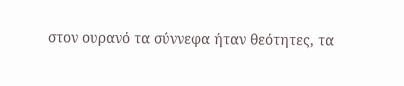στον ουρανό τα σύννεφα ήταν θεότητες, τα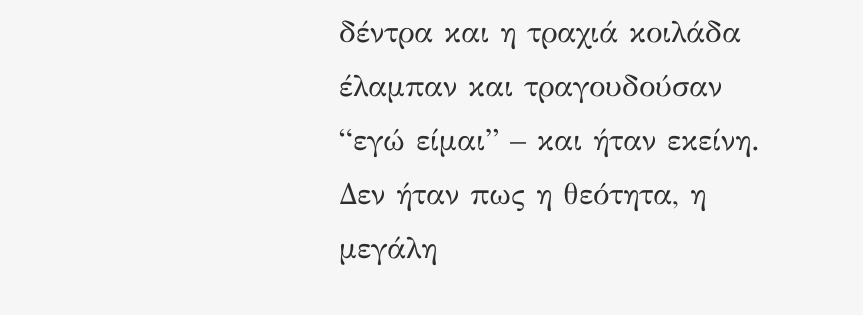δέντρα και η τραχιά κοιλάδα έλαμπαν και τραγουδούσαν “εγώ είμαι” – και ήταν εκείνη.
Δεν ήταν πως η θεότητα, η μεγάλη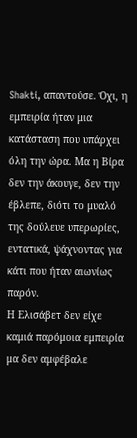Shakti, απαντούσε. Όχι, η εμπειρία ήταν μια κατάσταση που υπάρχει όλη την ώρα. Μα η Βίρα δεν την άκουγε, δεν την έβλεπε, διότι το μυαλό της δούλευε υπερωρίες, εντατικά, ψάχνοντας για κάτι που ήταν αιωνίως παρόν.
Η Ελισάβετ δεν είχε καμιά παρόμοια εμπειρία μα δεν αμφέβαλε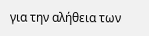για την αλήθεια των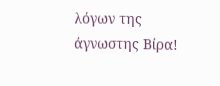λόγων της άγνωστης Βίρα!